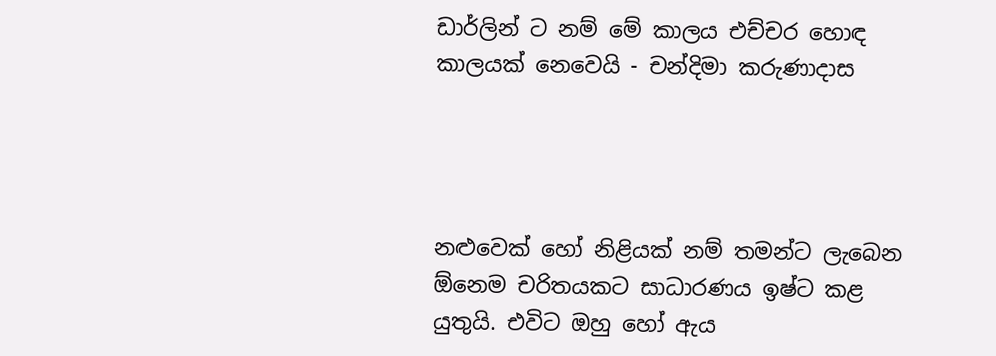ඩාර්ලින් ට නම් මේ කාලය එච්චර හොඳ කාලයක් නෙවෙයි - චන්දිමා කරුණාදාස




නළුවෙක් හෝ නිළියක් නම් තමන්ට ලැබෙන ඕනෙම චරිතයකට සාධාරණය ඉෂ්ට කළ යුතුයි. එවිට ඔහු හෝ ඇය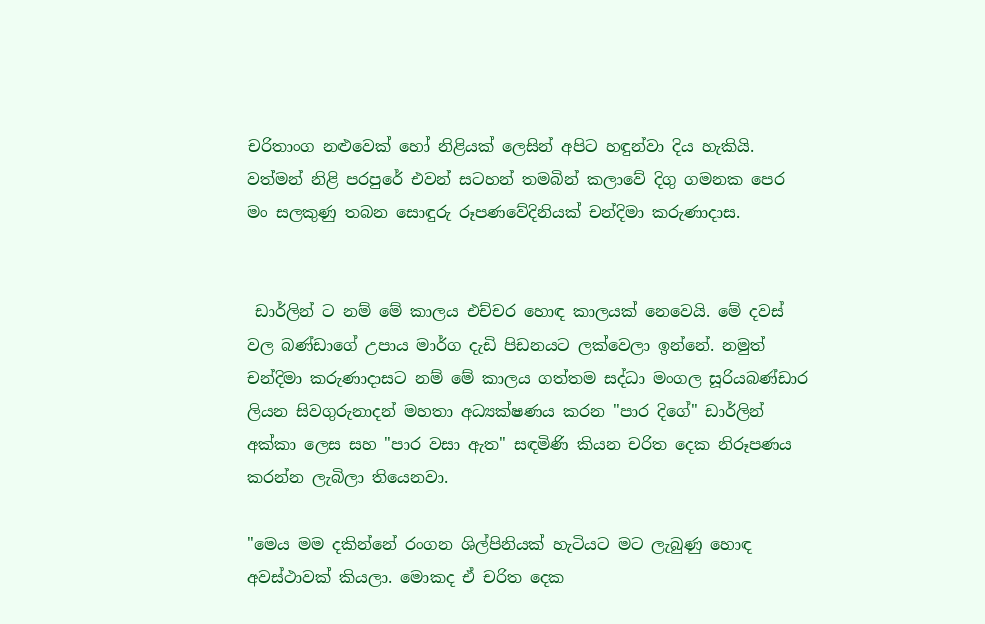චරිතාංග නළුවෙක් හෝ නිළියක් ලෙසින් අපිට හඳුන්වා දිය හැකියි. වත්මන් නිළි පරපුරේ එවන් සටහන් තමබින් කලාවේ දිගු ගමනක පෙර මං සලකුණු තබන සොඳුරු රූපණවේදිනියක් චන්දිමා කරුණාදාස.


 ඩාර්ලින් ට නම් මේ කාලය එච්චර හොඳ කාලයක් නෙවෙයි. මේ දවස් වල බණ්ඩාගේ උපාය මාර්ග දැඩි පිඩනයට ලක්වෙලා ඉන්නේ. නමුත් චන්දිමා කරුණාදාසට නම් මේ කාලය ගත්තම සද්ධා මංගල සූරියබණ්ඩාර ලියන සිවගුරුනාදන් මහතා අධ්‍යක්ෂණය කරන "පාර දිගේ" ඩාර්ලින් අක්කා ලෙස සහ "පාර වසා ඇත" සඳමිණි කියන චරිත දෙක නිරූපණය කරන්න ලැබිලා තියෙනවා.

"මෙය මම දකින්නේ රංගන ශිල්පිනියක් හැටියට මට ලැබුණු හොඳ අවස්ථාවක් කියලා. මොකද ඒ චරිත දෙක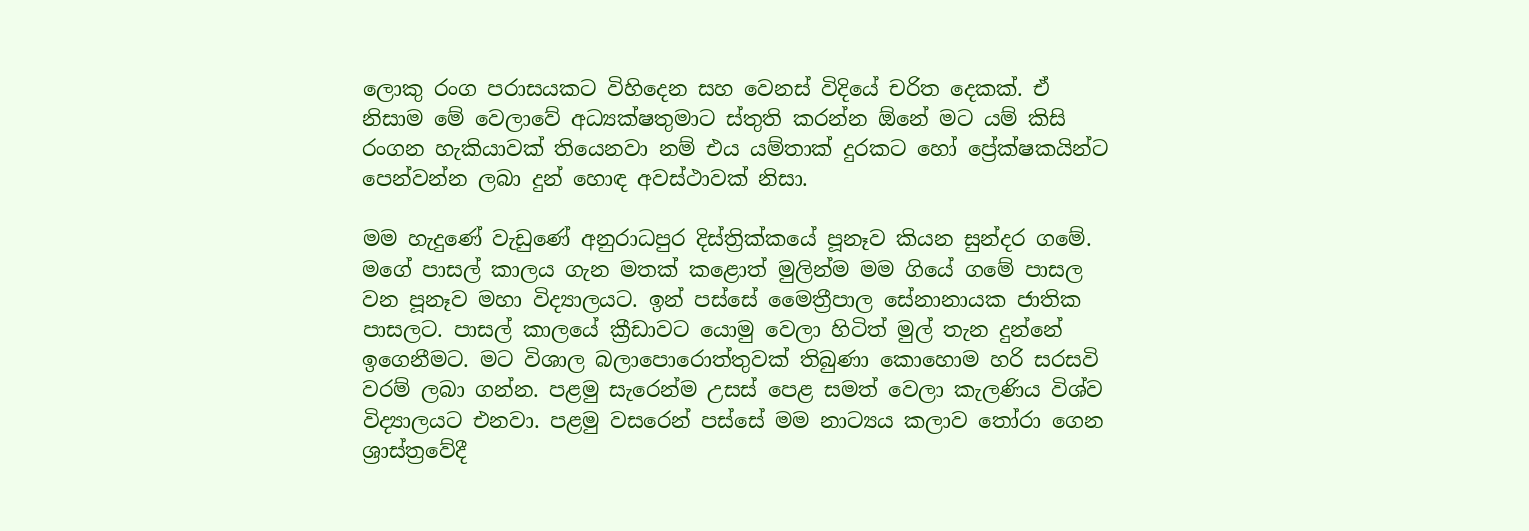ලොකු රංග පරාසයකට විහිදෙන සහ වෙනස් විදියේ චරිත දෙකක්. ඒ නිසාම මේ වෙලාවේ අධ්‍යක්ෂතුමාට ස්තුති කරන්න ඕනේ මට යම් කිසි රංගන හැකියාවක් තියෙනවා නම් එය යම්තාක් දුරකට හෝ ප්‍රේක්ෂකයින්ට පෙන්වන්න ලබා දුන් හොඳ අවස්ථාවක් නිසා.

මම හැදුණේ වැඩුණේ අනුරාධපුර දිස්‌ත්‍රික්‌කයේ පූනෑව කියන සුන්දර ගමේ. මගේ පාසල් කාලය ගැන මතක් කළොත් මුලින්ම මම ගියේ ගමේ පාසල වන පූනෑව මහා විද්‍යාලයට. ඉන් පස්සේ මෛත්‍රීපාල සේනානායක ජාතික පාසලට. පාසල් කාලයේ ක්‍රීඩාවට යොමු වෙලා හිටිත් මුල් තැන දුන්නේ ඉගෙනීමට. මට විශාල බලාපොරොත්තුවක් තිබුණා කොහොම හරි සරසවි වරම් ලබා ගන්න. පළමු සැරෙන්ම උසස් පෙළ සමත් වෙලා කැලණිය විශ්ව විද්‍යාලයට එනවා. පළමු වසරෙන් පස්සේ මම නාට්‍යය කලාව තෝරා ගෙන ශ්‍රාස්ත්‍රවේදී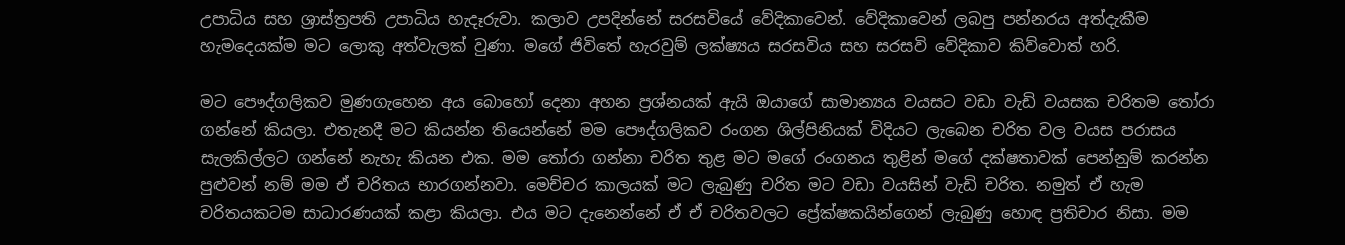උපාධිය සහ ශ්‍රාස්ත්‍රපති උපාධිය හැදෑරුවා. කලාව උපදින්නේ සරසවියේ වේදිකාවෙන්. වේදිකාවෙන් ලබපු පන්නරය අත්දැකීම හැමදෙයක්ම මට ලොකු අත්වැලක් වුණා. මගේ ජිවිතේ හැරවුම් ලක්ෂ්‍යය සරසවිය සහ සරසවි වේදිකාව කිව්වොත් හරි.

මට පෞද්ගලිකව මුණගැහෙන අය බොහෝ දෙනා අහන ප්‍රශ්නයක් ඇයි ඔයාගේ සාමාන්‍යය වයසට වඩා වැඩි වයසක චරිතම තෝරා ගන්නේ කියලා. එතැනදී මට කියන්න තියෙන්නේ මම පෞද්ගලිකව රංගන ශිල්පිනියක් විදියට ලැබෙන චරිත වල වයස පරාසය සැලකිල්ලට ගන්නේ නැහැ කියන එක. මම තෝරා ගන්නා චරිත තුළ මට මගේ රංගනය තුළින් මගේ දක්ෂතාවක් පෙන්නුම් කරන්න පුළුවන් නම් මම ඒ චරිතය භාරගන්නවා. මෙච්චර කාලයක් මට ලැබුණු චරිත මට වඩා වයසින් වැඩි චරිත. නමුත් ඒ හැම චරිතයකටම සාධාරණයක් කළා කියලා. එය මට දැනෙන්නේ ඒ ඒ චරිතවලට ප්‍රේක්ෂකයින්ගෙන් ලැබුණු හොඳ ප්‍රතිචාර නිසා. මම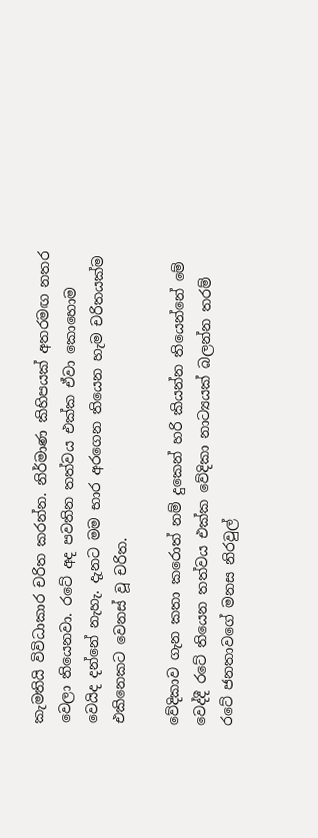කැමතියි විවිධාකාර චරිත කරන්න. නිර්මාණ කිහිපයක් අතරමඟ නතර වෙලා තියෙනවා. රටේ අද පවතින තත්වය එක්ක ඒවා කොහොම වෙයිද දන්නේ නැහැ. දැනට මම භාර අරගෙන තියෙන හැම චරිතයක්ම එකිනෙකට වෙනස් වූ චරිත.

වේදිකාව ගැන කතා කරොත් නම් දුකෙන් හරි කියන්න තියෙන්නේ මේ වෙද්දී රටේ තියෙන තත්වය එක්ක වේදිකා නාට්‍යයක් බලන්න තරම් රටේ ජනතාවගේ මනස නිරවුල්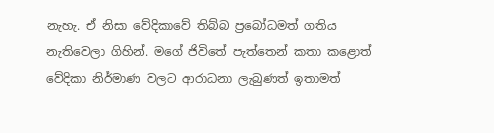නැහැ. ඒ නිසා වේදිකාවේ තිබ්බ ප්‍රබෝධමත් ගතිය නැතිවෙලා ගිහින්. මගේ ජිවිතේ පැත්තෙන් කතා කළොත් වේදිකා නිර්මාණ වල‍ට ආරාධනා ලැබුණත් ඉතාමත්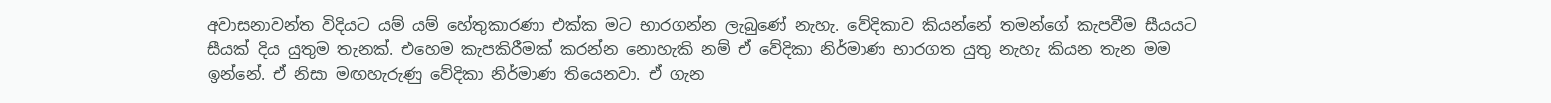අවාසනාවන්ත විදියට යම් යම් හේතුකාරණා එක්ක මට භාරගන්න ලැබුණේ නැහැ. වේදිකාව කියන්නේ තමන්ගේ කැපවීම සීයයට සීයක් දිය යුතුම තැනක්. එහෙම කැපකිරීමක් කරන්න නොහැකි නම් ඒ වේදිකා නිර්මාණ භාරගත යුතු නැහැ කියන තැන මම ඉන්නේ. ඒ නිසා මඟහැරුණු වේදිකා නිර්මාණ තියෙනවා. ඒ ගැන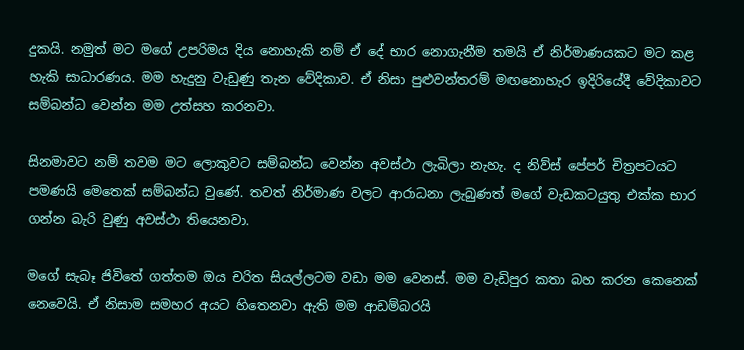දුකයි. නමුත් මට මගේ උපරිමය දිය නොහැකි නම් ඒ දේ භාර නොගැනීම තමයි ඒ නිර්මාණයකට මට කළ හැකි සාධාරණය. මම හැදුනු වැඩුණු තැන වේදිකාව. ඒ නිසා පුළුවන්තරම් මඟනොහැර ඉදිරියේදී වේදිකාවට සම්බන්ධ වෙන්න මම උත්සහ කරනවා.

සිනමාවට නම් තවම මට ලොකුවට සම්බන්ධ වෙන්න අවස්ථා ලැබිලා නැහැ. ද නිව්ස් පේපර් චිත්‍රපටයට පමණයි මෙතෙක් සම්බන්ධ වුණේ. තවත් නිර්මාණ වලට ආරාධනා ලැබුණත් මගේ වැඩකටයුතු එක්ක භාර ගන්න බැරි වුණු අවස්ථා තියෙනවා.

මගේ සැබෑ ජිවිතේ ගත්තම ඔය චරිත සියල්ලටම වඩා මම වෙනස්. මම වැඩිපුර කතා බහ කරන කෙනෙක් නෙවෙයි. ඒ නිසාම සමහර අයට හිතෙනවා ඇති මම ආඩම්බරයි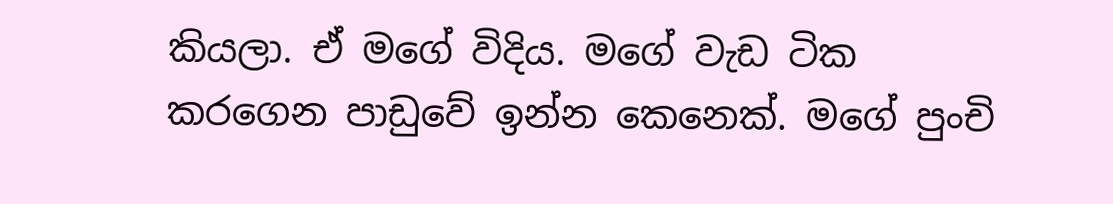කියලා. ඒ මගේ විදිය. මගේ වැඩ ටික කරගෙන පාඩුවේ ඉන්න කෙනෙක්. මගේ පුංචි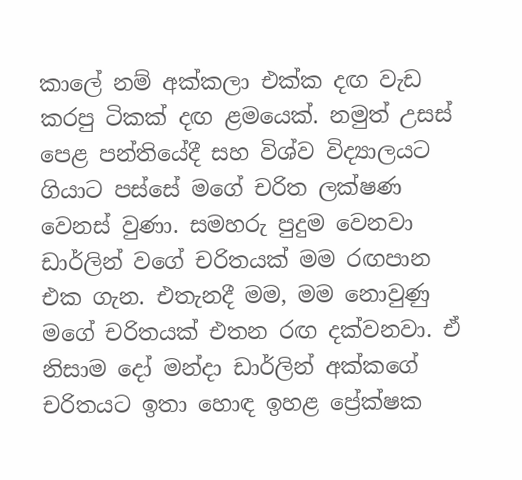කාලේ නම් අක්කලා එක්ක දඟ වැඩ කරපු ටිකක් දඟ ළමයෙක්. නමුත් උසස් පෙළ පන්තියේදී සහ විශ්ව විද්‍යාලයට ගියාට පස්සේ මගේ චරිත ලක්ෂණ වෙනස් වුණා. සමහරු පුදුම වෙනවා ඩාර්ලින් වගේ චරිතයක් මම රඟපාන එක ගැන. එතැනදී මම, මම නොවුණු මගේ චරිතයක් එතන රඟ දක්වනවා. ඒ නිසාම දෝ මන්දා ඩාර්ලින් අක්කගේ චරිතයට ඉතා හොඳ ඉහළ ප්‍රේක්ෂක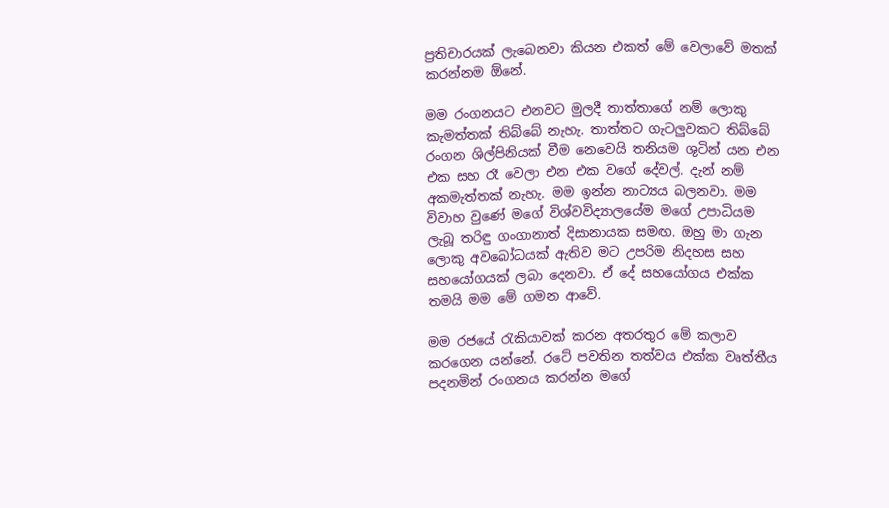ප්‍රතිචාරයක් ලැබෙනවා කියන එකත් මේ වෙලාවේ මතක් කරන්නම ඕනේ.

මම රංගනයට එනවට මුලදී තාත්තාගේ නම් ලොකු කැමත්තක් තිබ්බේ නැහැ. තාත්තට ගැටලුවකට තිබ්බේ රංගන ශිල්පිනියක් වීම නෙවෙයි තනියම ශුටින් යන එන එක සහ රෑ වෙලා එන එක වගේ දේවල්. දැන් නම් අකමැත්තක් නැහැ. මම ඉන්න නාට්‍යය බලනවා. මම විවාහ වුණේ මගේ විශ්වවිද්‍යාලයේම මගේ උපාධියම ලැබූ තරිඳු ගංගානාත් දිසානායක සමඟ. ඔහු මා ගැන ලොකු අවබෝධයක් ඇතිව මට උපරිම නිදහස සහ සහයෝගයක් ලබා දෙනවා. ඒ දේ සහයෝගය එක්ක තමයි මම මේ ගමන ආවේ.

මම රජයේ රැකියාවක් කරන අතරතුර මේ කලාව කරගෙන යන්නේ. රටේ පවතින තත්වය එක්ක වෘත්තීය පදනමින් රංගනය කරන්න මගේ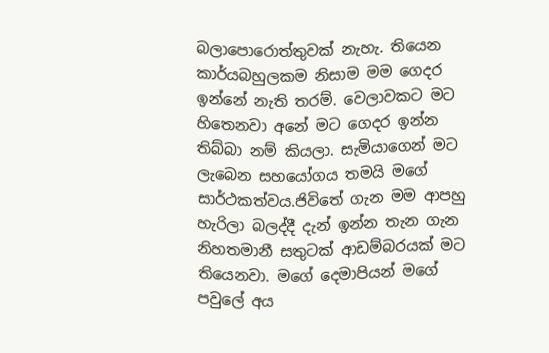බලාපොරොත්තුවක් නැහැ. තියෙන කාර්යබහුලකම නිසාම මම ගෙදර ඉන්නේ නැති තරම්. වෙලාවකට මට හිතෙනවා අනේ මට ගෙදර ඉන්න තිබ්බා නම් කියලා. සැමියාගෙන් මට ලැබෙන සහයෝගය තමයි මගේ සාර්ථකත්වය.ජිවිතේ ගැන මම ආපහු හැරිලා බලද්දී දැන් ඉන්න තැන ගැන නිහතමානී සතුටක් ආඩම්බරයක් මට තියෙනවා. මගේ දෙමාපියන් මගේ පවුලේ අය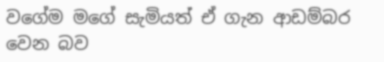වගේම මගේ සැමියත් ඒ ගැන ආඩම්බර වෙන බව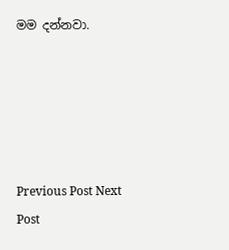මම දන්නවා.





Previous Post Next Post